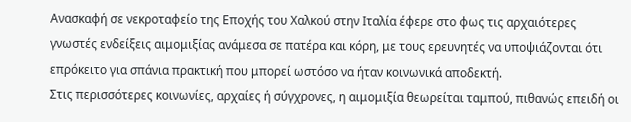Ανασκαφή σε νεκροταφείο της Εποχής του Χαλκού στην Ιταλία έφερε στο φως τις αρχαιότερες γνωστές ενδείξεις αιμομιξίας ανάμεσα σε πατέρα και κόρη, με τους ερευνητές να υποψιάζονται ότι επρόκειτο για σπάνια πρακτική που μπορεί ωστόσο να ήταν κοινωνικά αποδεκτή.
Στις περισσότερες κοινωνίες, αρχαίες ή σύγχρονες, η αιμομιξία θεωρείται ταμπού, πιθανώς επειδή οι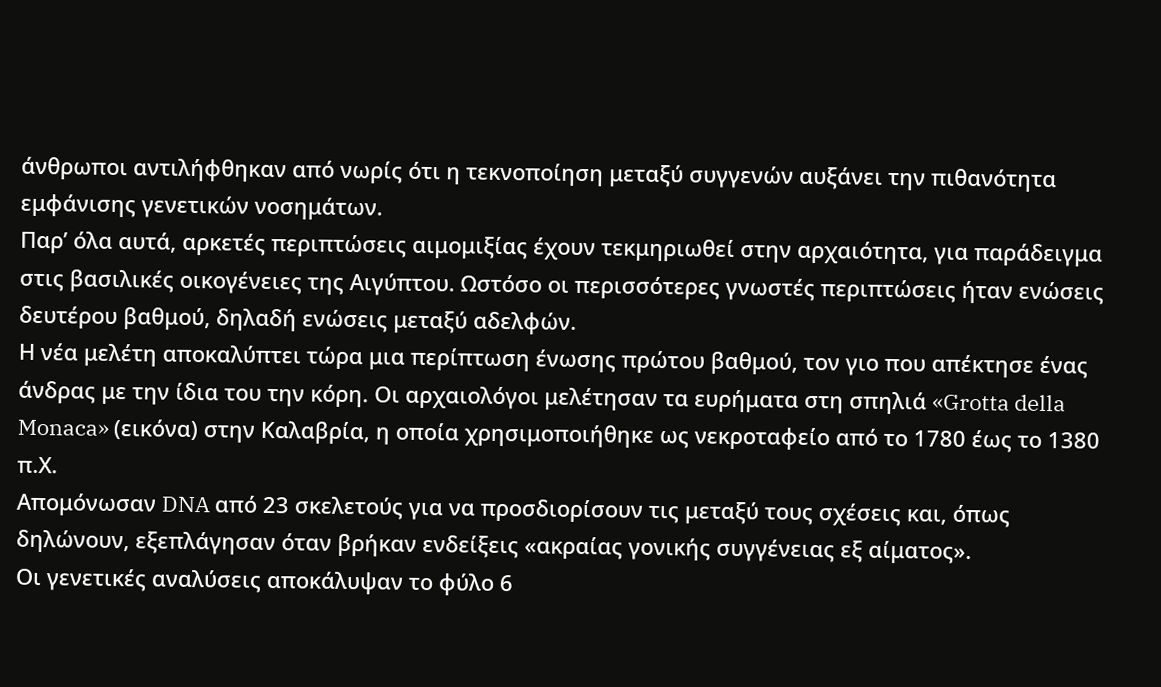άνθρωποι αντιλήφθηκαν από νωρίς ότι η τεκνοποίηση μεταξύ συγγενών αυξάνει την πιθανότητα εμφάνισης γενετικών νοσημάτων.
Παρ’ όλα αυτά, αρκετές περιπτώσεις αιμομιξίας έχουν τεκμηριωθεί στην αρχαιότητα, για παράδειγμα στις βασιλικές οικογένειες της Αιγύπτου. Ωστόσο οι περισσότερες γνωστές περιπτώσεις ήταν ενώσεις δευτέρου βαθμού, δηλαδή ενώσεις μεταξύ αδελφών.
Η νέα μελέτη αποκαλύπτει τώρα μια περίπτωση ένωσης πρώτου βαθμού, τον γιο που απέκτησε ένας άνδρας με την ίδια του την κόρη. Οι αρχαιολόγοι μελέτησαν τα ευρήματα στη σπηλιά «Grotta della Monaca» (εικόνα) στην Καλαβρία, η οποία χρησιμοποιήθηκε ως νεκροταφείο από το 1780 έως το 1380 π.Χ.
Απομόνωσαν DNA από 23 σκελετούς για να προσδιορίσουν τις μεταξύ τους σχέσεις και, όπως δηλώνουν, εξεπλάγησαν όταν βρήκαν ενδείξεις «ακραίας γονικής συγγένειας εξ αίματος».
Οι γενετικές αναλύσεις αποκάλυψαν το φύλο 6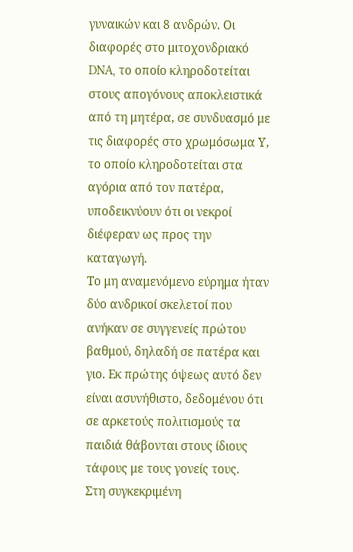γυναικών και 8 ανδρών. Οι διαφορές στο μιτοχονδριακό DNA, το οποίο κληροδοτείται στους απογόνους αποκλειστικά από τη μητέρα, σε συνδυασμό με τις διαφορές στο χρωμόσωμα Υ, το οποίο κληροδοτείται στα αγόρια από τον πατέρα, υποδεικνύουν ότι οι νεκροί διέφεραν ως προς την καταγωγή.
Το μη αναμενόμενο εύρημα ήταν δύο ανδρικοί σκελετοί που ανήκαν σε συγγενείς πρώτου βαθμού, δηλαδή σε πατέρα και γιο. Εκ πρώτης όψεως αυτό δεν είναι ασυνήθιστο, δεδομένου ότι σε αρκετούς πολιτισμούς τα παιδιά θάβονται στους ίδιους τάφους με τους γονείς τους.
Στη συγκεκριμένη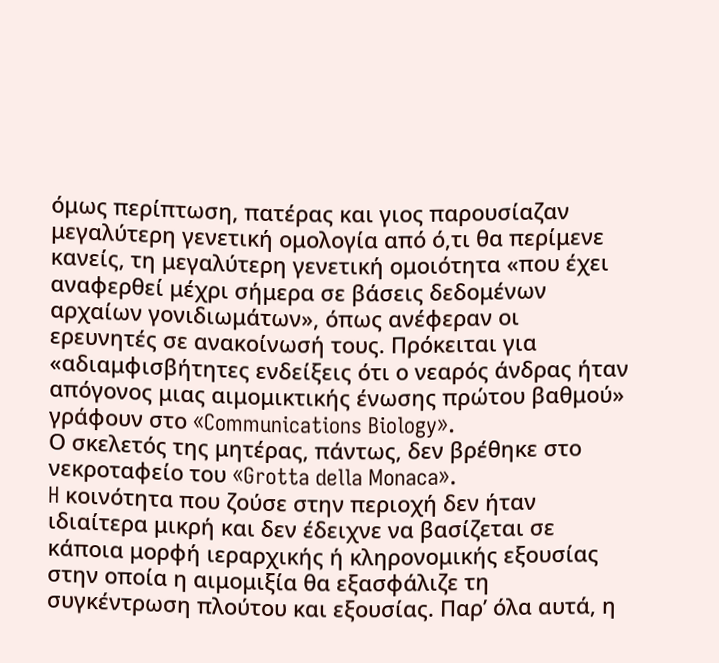όμως περίπτωση, πατέρας και γιος παρουσίαζαν μεγαλύτερη γενετική ομολογία από ό,τι θα περίμενε κανείς, τη μεγαλύτερη γενετική ομοιότητα «που έχει αναφερθεί μέχρι σήμερα σε βάσεις δεδομένων αρχαίων γονιδιωμάτων», όπως ανέφεραν οι ερευνητές σε ανακοίνωσή τους. Πρόκειται για «αδιαμφισβήτητες ενδείξεις ότι ο νεαρός άνδρας ήταν απόγονος μιας αιμομικτικής ένωσης πρώτου βαθμού» γράφουν στο «Communications Biology».
Ο σκελετός της μητέρας, πάντως, δεν βρέθηκε στο νεκροταφείο του «Grotta della Monaca».
H κοινότητα που ζούσε στην περιοχή δεν ήταν ιδιαίτερα μικρή και δεν έδειχνε να βασίζεται σε κάποια μορφή ιεραρχικής ή κληρονομικής εξουσίας στην οποία η αιμομιξία θα εξασφάλιζε τη συγκέντρωση πλούτου και εξουσίας. Παρ’ όλα αυτά, η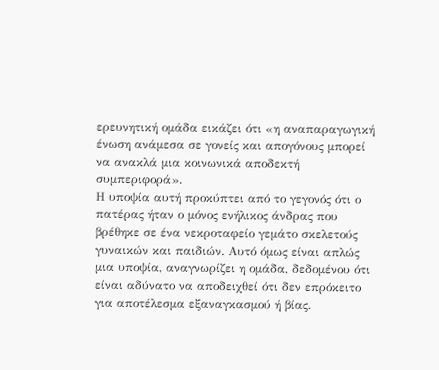ερευνητική ομάδα εικάζει ότι «η αναπαραγωγική ένωση ανάμεσα σε γονείς και απογόνους μπορεί να ανακλά μια κοινωνικά αποδεκτή συμπεριφορά».
Η υποψία αυτή προκύπτει από το γεγονός ότι ο πατέρας ήταν ο μόνος ενήλικος άνδρας που βρέθηκε σε ένα νεκροταφείο γεμάτο σκελετούς γυναικών και παιδιών. Αυτό όμως είναι απλώς μια υποψία, αναγνωρίζει η ομάδα, δεδομένου ότι είναι αδύνατο να αποδειχθεί ότι δεν επρόκειτο για αποτέλεσμα εξαναγκασμού ή βίας.